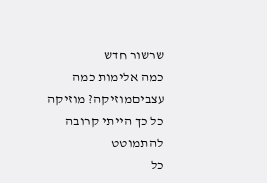שרשור חדש
כמה אלימות כמה עצביםמוזיקה? מוזיקה
כל כך הייתי קרובה
להתמוטט
כל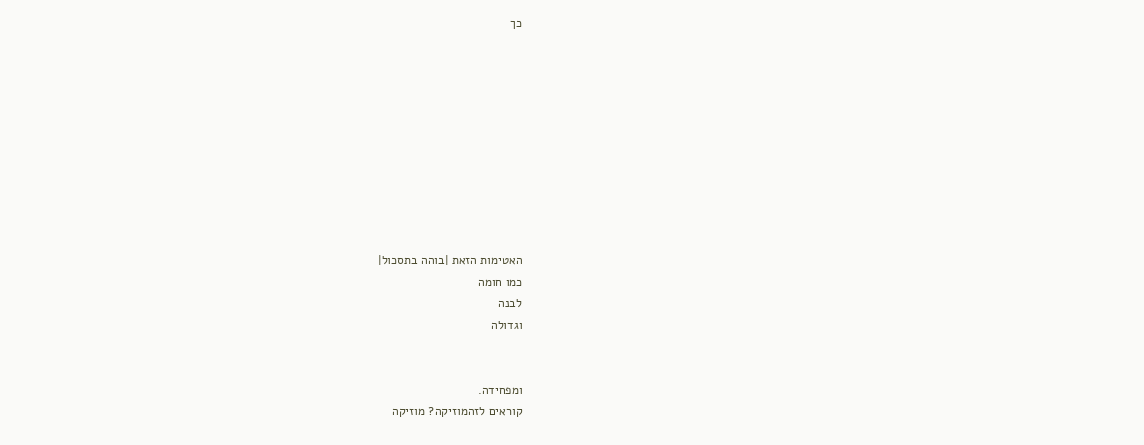כך










האטימות הזאת |בוהה בתסכול|
כמו חומה
לבנה
וגדולה


ומפחידה.
קוראים לזהמוזיקה? מוזיקה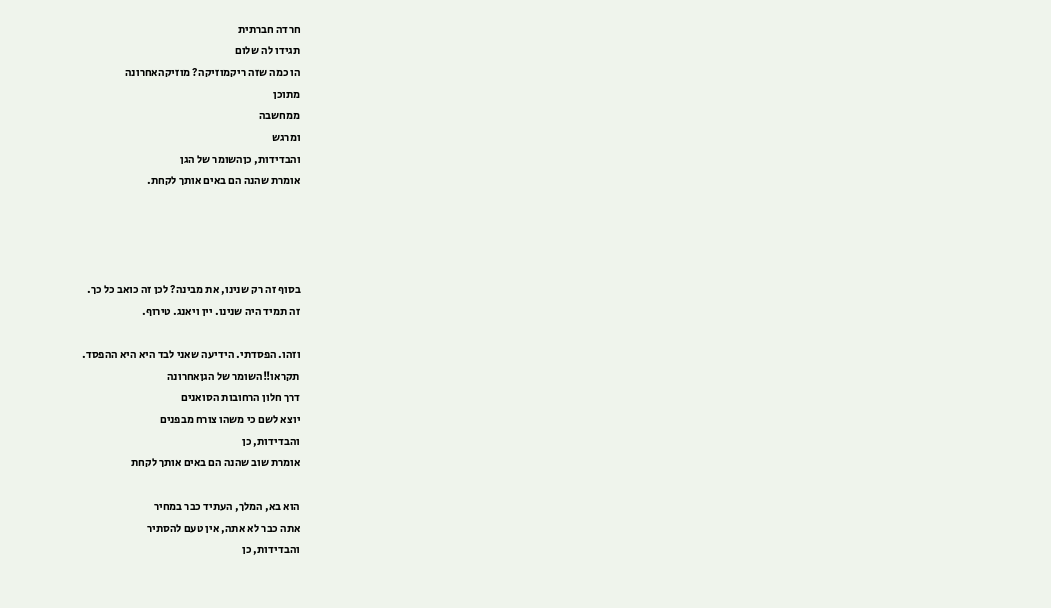חרדה חברתית
תגידו לה שלום
הו כמה שזה ריקמוזיקה? מוזיקהאחרונה
מתוכן
ממחשבה
ומרגש
והבדידות, כןהשומר של הגן
אומרת שהנה הם באים אותך לקחת.




בסוף זה רק שנינו, את מבינה? לכן זה כואב כל כך.
זה תמיד היה שנינו. יין ויאנג. טירוף.

וזהו. הפסדתי. הידיעה שאני לבד היא היא ההפסד.
תקראו!!השומר של הגןאחרונה
דרך חלון הרחובות הסואנים
יוצא לשם כי משהו צורח מבפנים
והבדידות, כן
אומרת שוב שהנה הם באים אותך לקחת

הוא בא, המלך, העתיד כבר במחיר
אתה כבר לא אתה, אין טעם להסתיר
והבדידות, כן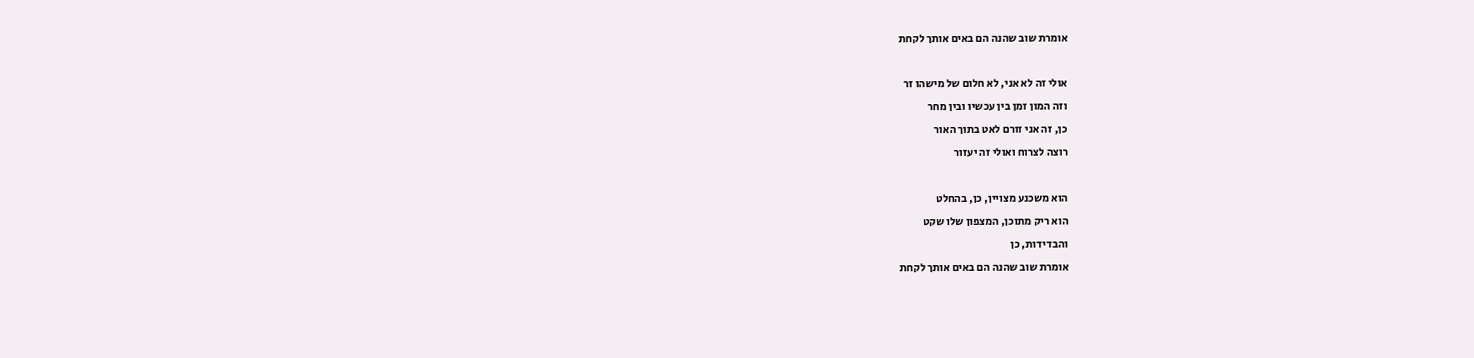אומרת שוב שהנה הם באים אותך לקחת

אולי זה לא אני, לא חלום של מישהו זר
וזה המון זמן בין עכשיו ובין מחר
כן, זה אני זורם לאט בתוך האור
רוצה לצרוח ואולי זה יעזור

הוא משכנע מצויין, כן, בהחלט
הוא ריק מתוכן, המצפון שלו שקט
והבדידות, כן
אומרת שוב שהנה הם באים אותך לקחת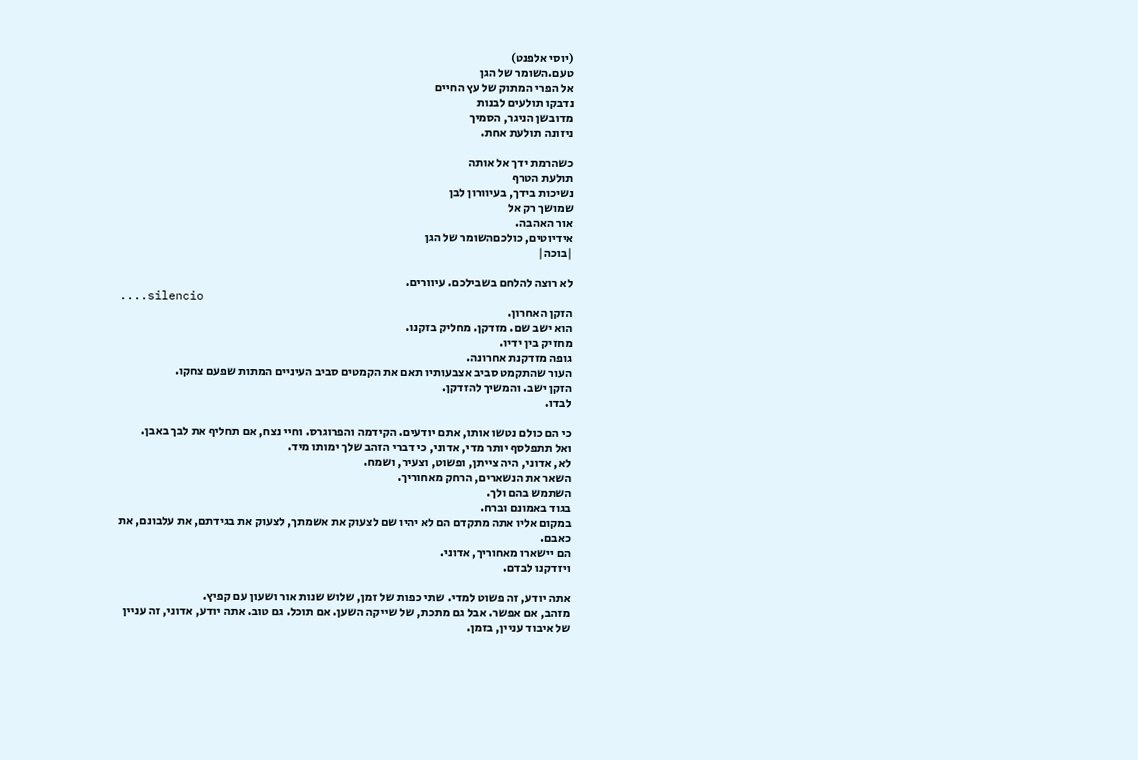(יוסי אלפנט)
טעם.השומר של הגן
אל הפרי המתוק של עץ החיים
נדבקו תולעים לבנות
מדובשן הניגר, הסמיך
ניזונה תולעת אחת.

כשהרמת ידך אל אותה
תולעת הטרף
נשיכות בידך, בעיוורון לבן
שמושך רק אל
אור האהבה.
אידיוטים, כולכםהשומר של הגן
|בוכה|

לא רוצה להלחם בשבילכם. עיוורים.
....silencio
הזקן האחרון.
הוא ישב שם. מזדקן. מחליק בזקנו.
מחזיק בין ידיו.
גופה מזדקנת אחרונה.
העור שהתקמט סביב אצבעותיו תאם את הקמטים סביב העיניים המתות שפעם צחקו.
הזקן ישב. והמשיך להזדקן.
לבדו.

כי הם כולם נטשו אותו, אתם יודעים. הקידמה והפרוגרס. וחיי נצח, אם תחליף את לבך באבן.
ואל תתפלסף יותר מדי, אדוני, כי דברי הזהב שלך ימותו מיד.
לא, אדוני, היה צייתן, ופשוט, וצעיר, ושמח.
השאר את הנשארים, הרחק מאחוריך.
השתמש בהם ולך.
בגוד באמונם וברח.
במקום אליו אתה מתקדם הם לא יהיו שם לצעוק את אשמתך, לצעוק את בגידתם, את עלבונם, את כאבם.
הם יישארו מאחוריך, אדוני.
ויזדקנו לבדם.

אתה יודע, זה פשוט למדי. שתי כפות של זמן, שלוש שנות אור ושעון עם קפיץ.
מזהב, אם אפשר. אבל גם מתכת, של שייקה השען. אם תוכל. גם טוב. אתה יודע, אדוני, זה עניין של איבוד עניין, בזמן.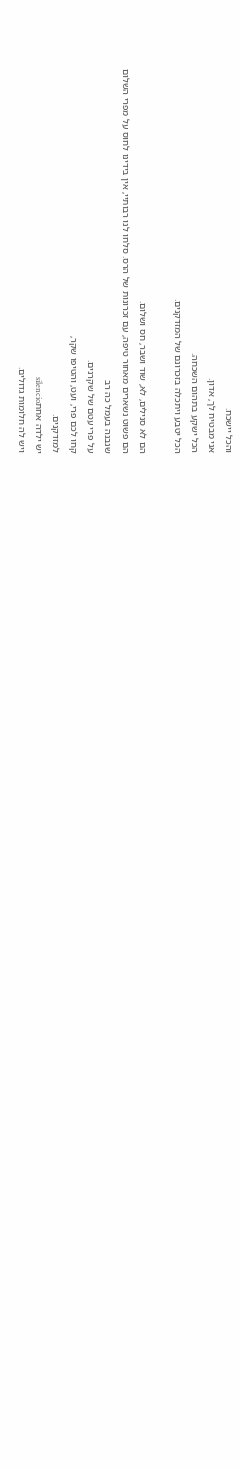והכל יישכח.
אני מבטיח לך, אדון.
הכל ישקע בתהום השכחה.
הכל יטבע ויתכלה בזכרונם של המזדקנים.

הם לא סנילים, לא, שוד ושבר, חס ושלום.
הם פשוט נשארים מאחור טיפה, עם זכרונות של הרס. סלחו לנו רבותיי, אין בידינו לחוס על מפרי השלום
שנבנה בעמל כה רב
על פרי עטם של שקרנים.
קחו לכם פרי, ועט, והטיפו שקר,
למזדקנים.
יש ילדה אחתsilencio
ויש לה חלומות גדולים.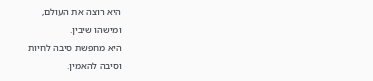היא רוצה את העולם,
ומישהו שיבין.
היא מחפשת סיבה לחיות
וסיבה להאמין.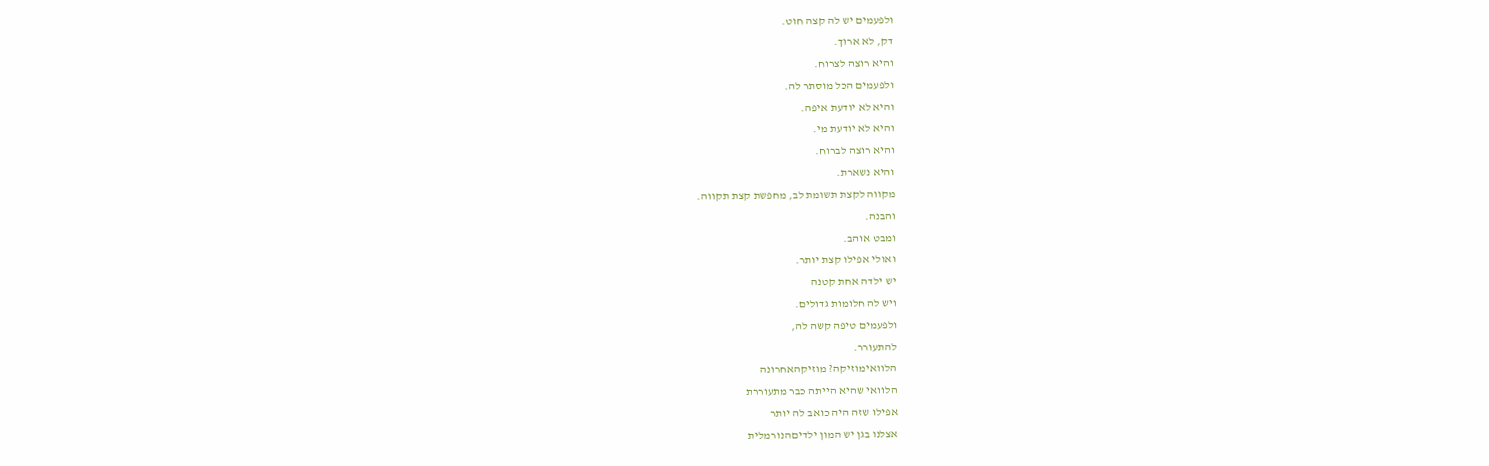ולפעמים יש לה קצה חוט.
דק, לא ארוך.
והיא רוצה לצרוח.
ולפעמים הכל מוסתר לה.
והיא לא יודעת איפה.
והיא לא יודעת מי.
והיא רוצה לברוח.
והיא נשארת.
מקווה לקצת תשומת לב, מחפשת קצת תקווה.
והבנה.
ומבט אוהב.
ואולי אפילו קצת יותר.
יש ילדה אחת קטנה
ויש לה חלומות גדולים.
ולפעמים טיפה קשה לה,
להתעורר.
הלוואימוזיקה? מוזיקהאחרונה
הלוואי שהיא הייתה כבר מתעוררת
אפילו שזה היה כואב לה יותר
אצלנו בגן יש המון ילדיםהנורמלית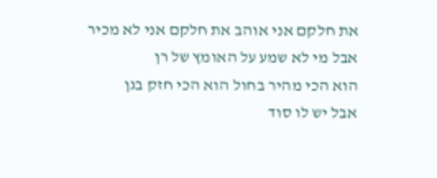את חלקם אני אוהב את חלקם אני לא מכיר
אבל מי לא שמע על האומץ של רן
הוא הכי מהיר בחול הוא הכי חזק בגן
אבל יש לו סוד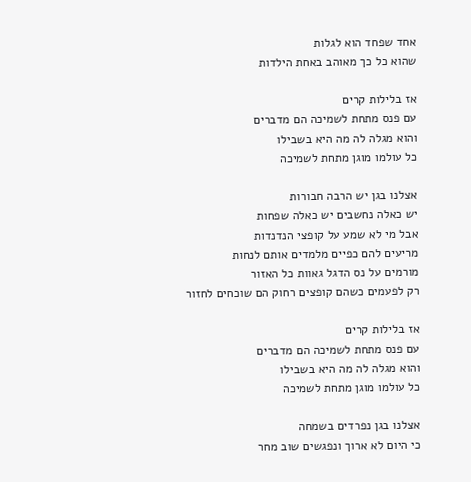אחד שפחד הוא לגלות
שהוא כל כך מאוהב באחת הילדות

אז בלילות קרים
עם פנס מתחת לשמיכה הם מדברים
והוא מגלה לה מה היא בשבילו
כל עולמו מוגן מתחת לשמיכה

אצלנו בגן יש הרבה חבורות
יש כאלה נחשבים יש כאלה שפחות
אבל מי לא שמע על קופצי הנדנדות
מריעים להם כפיים מלמדים אותם לנחות
מורמים על נס הדגל גאוות כל האזור
רק לפעמים כשהם קופצים רחוק הם שוכחים לחזור

אז בלילות קרים
עם פנס מתחת לשמיכה הם מדברים
והוא מגלה לה מה היא בשבילו
כל עולמו מוגן מתחת לשמיכה

אצלנו בגן נפרדים בשמחה
כי היום לא ארוך ונפגשים שוב מחר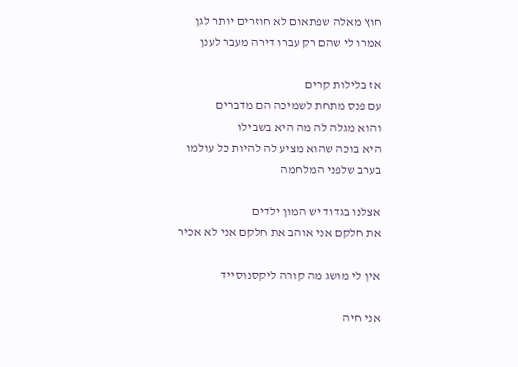חוץ מאלה שפתאום לא חוזרים יותר לגן
אמרו לי שהם רק עברו דירה מעבר לענן

אז בלילות קרים
עם פנס מתחת לשמיכה הם מדברים
והוא מגלה לה מה היא בשבילו
היא בוכה שהוא מציע לה להיות כל עולמו
בערב שלפני המלחמה

אצלנו בגדוד יש המון ילדים
את חלקם אני אוהב את חלקם אני לא אכיר

אין לי מושג מה קורה ליקסנוסייד

אני חיה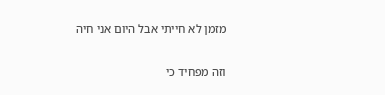מזמן לא חייתי אבל היום אני חיה

וזה מפחיד כי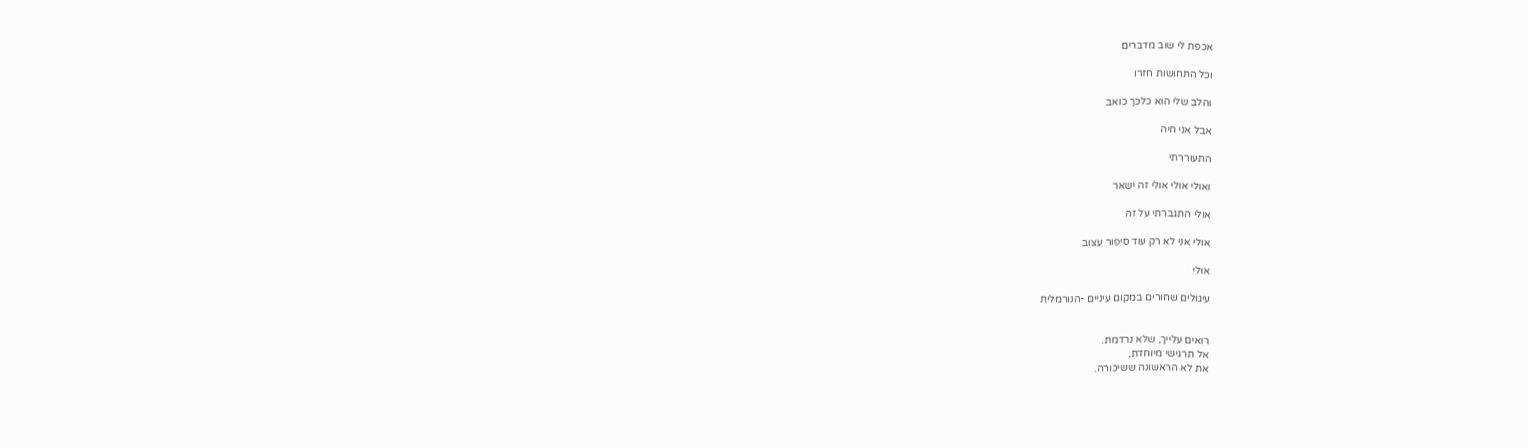אכפת לי שוב מדברים

וכל התחושות חזרו

והלב שלי הוא כלכך כואב

אבל אני חיה

התעוררתי

ואולי אולי אולי זה ישאר

אולי התגברתי על זה

אולי אני לא רק עוד סיפור עצוב

אולי

עיגולים שחורים במקום עיניים -הנורמלית


רואים עלייך, שלא נרדמת.
אל תרגישי מיוחדת,
את לא הראשונה ששיכורה.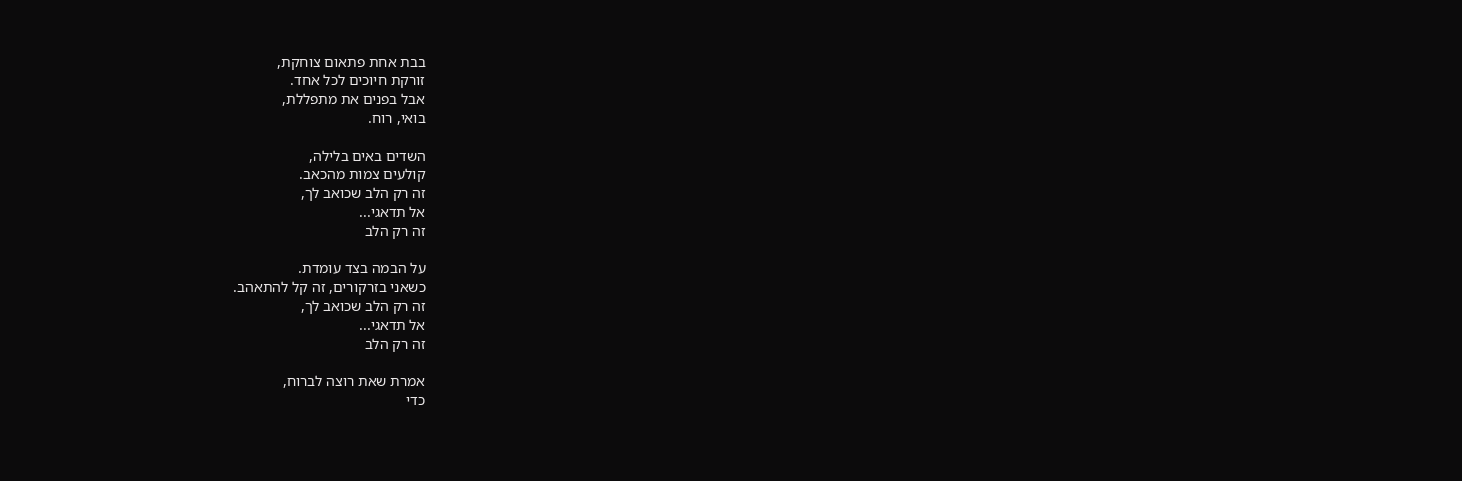בבת אחת פתאום צוחקת,
זורקת חיוכים לכל אחד.
אבל בפנים את מתפללת,
בואי, רוח.

השדים באים בלילה,
קולעים צמות מהכאב.
זה רק הלב שכואב לך,
אל תדאגי...
זה רק הלב

על הבמה בצד עומדת.
כשאני בזרקורים, זה קל להתאהב.
זה רק הלב שכואב לך,
אל תדאגי...
זה רק הלב

אמרת שאת רוצה לברוח,
כדי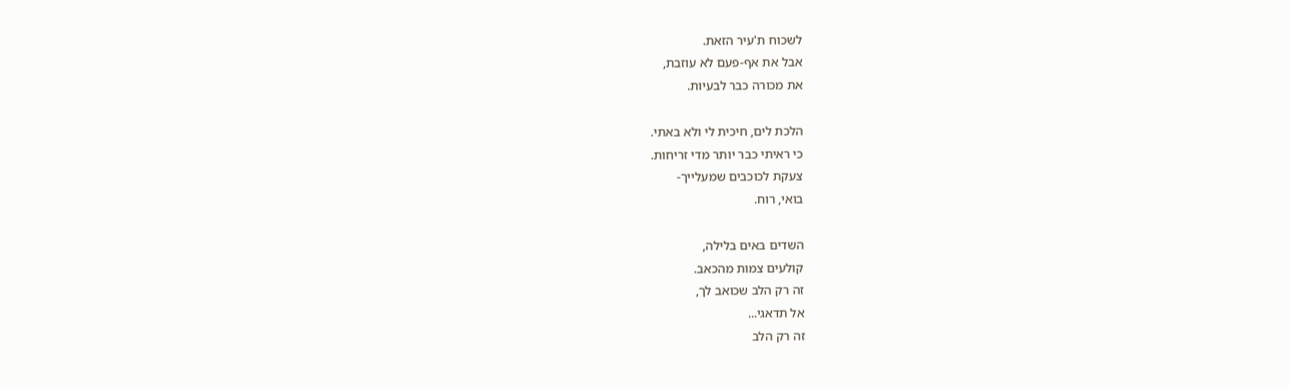לשכוח ת'עיר הזאת.
אבל את אף-פעם לא עוזבת,
את מכורה כבר לבעיות.

הלכת לים, חיכית לי ולא באתי.
כי ראיתי כבר יותר מדי זריחות.
צעקת לכוכבים שמעלייך-
בואי, רוח.

השדים באים בלילה,
קולעים צמות מהכאב.
זה רק הלב שכואב לך,
אל תדאגי...
זה רק הלב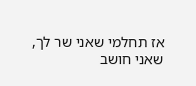אז תחלמי שאני שר לך,
שאני חושב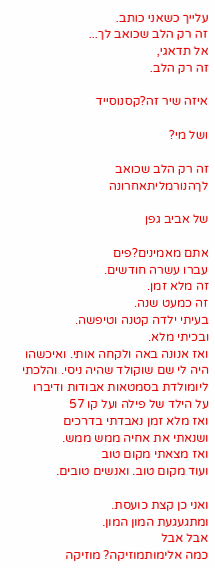עלייך כשאני כותב.
זה רק הלב שכואב לך...
אל תדאגי,
זה רק הלב.

איזה שיר זה?קסנוסייד

ושל מי?

זה רק הלב שכואב לךהנורמליתאחרונה

של אביב גפן

אתם מאמינים?פים
עברו עשרה חודשים.
זה מלא זמן.
זה כמעט שנה.
בעיתי ילדה קטנה וטיפשה.
ובכיתי מלא.
ואז אנונה באה ולקחה אותי. ואיכשהו היה לי שם שוקולד שהיה ניסי. והלכתי ליומולדת בסמטאות אבודות ודיברו על הילד של פילה ועל קו 57
ואז מלא זמן נאבדתי בדרכים
ושנאתי את אחיה ממש ממש.
ואז מצאתי מקום טוב
ועוד מקום טוב. ואנשים טובים.

ואני כן קצת כועסת.
ומתגעגעת המון המון.
אבל אבל
כמה אלימותמוזיקה? מוזיקה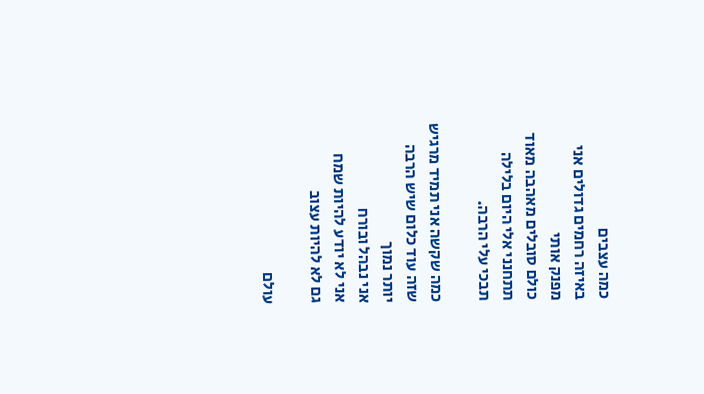כמה עצבים
באיזה רחמים גדולים אני
מפנק אותי
כולם סובלים מאהבה מאוד
תתחנני אלי היום בלילה
תבכי עלי הרבה.

כמה שקשה אני תמיד מרגיש
שזה עוד כלום שיש הרבה
יותר נמוך
אני נבהל ובורח
אני לא יודע להיות שמח
גם לא להיות עצוב

עולם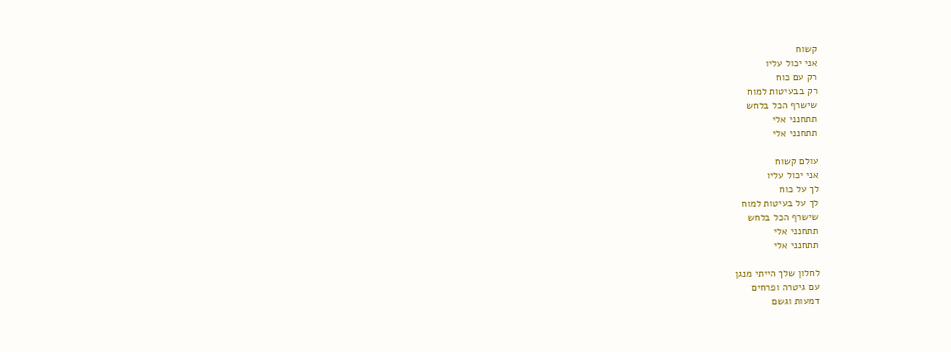קשוח
אני יכול עליו
רק עם כוח
רק בבעיטות למוח
שישרף הכל בלחש
תתחנני אלי
תתחנני אלי

עולם קשוח
אני יכול עליו
לך על כוח
לך על בעיטות למוח
שישרף הכל בלחש
תתחנני אלי
תתחנני אלי

לחלון שלך הייתי מנגן
עם גיטרה ופרחים
דמעות וגשם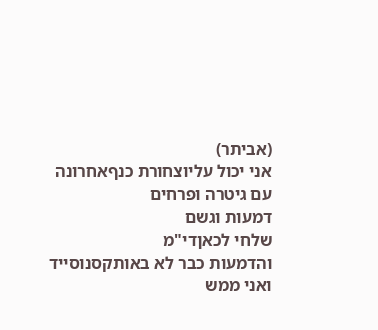(אביתר)
אני יכול עליוצחורת כנףאחרונה
עם גיטרה ופרחים
דמעות וגשם
שלחי לכאןדי"מ
והדמעות כבר לא באותקסנוסייד
ואני ממש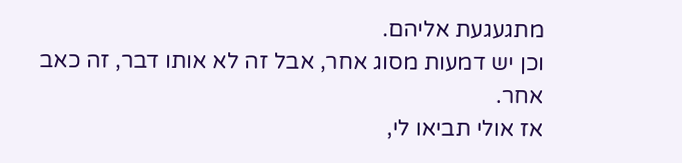מתגעגעת אליהם.
וכן יש דמעות מסוג אחר, אבל זה לא אותו דבר, זה כאב אחר.
אז אולי תביאו לי,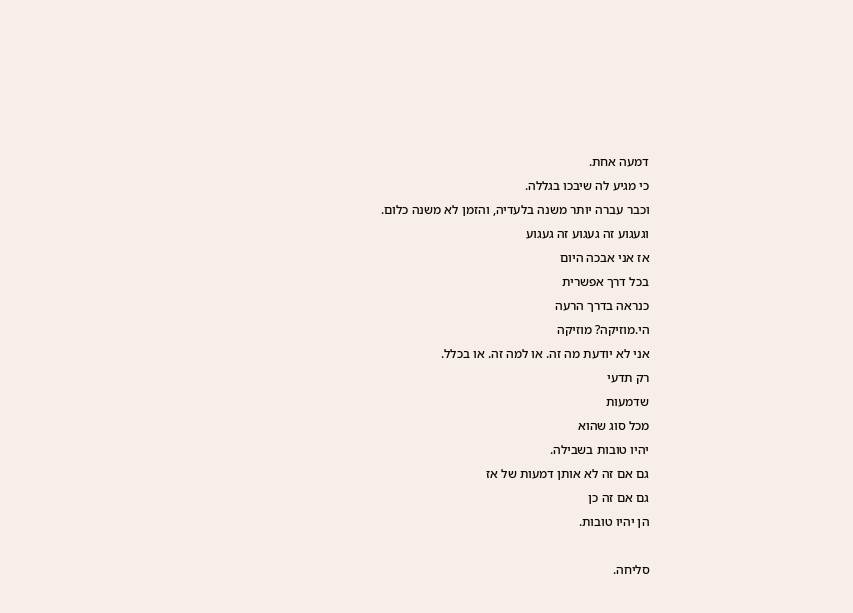דמעה אחת.
כי מגיע לה שיבכו בגללה.
וכבר עברה יותר משנה בלעדיה, והזמן לא משנה כלום.
וגעגוע זה געגוע זה געגוע
אז אני אבכה היום
בכל דרך אפשרית
כנראה בדרך הרעה
הי.מוזיקה? מוזיקה
אני לא יודעת מה זה. או למה זה. או בכלל.
רק תדעי
שדמעות
מכל סוג שהוא
יהיו טובות בשבילה.
גם אם זה לא אותן דמעות של אז
גם אם זה כן
הן יהיו טובות.

סליחה.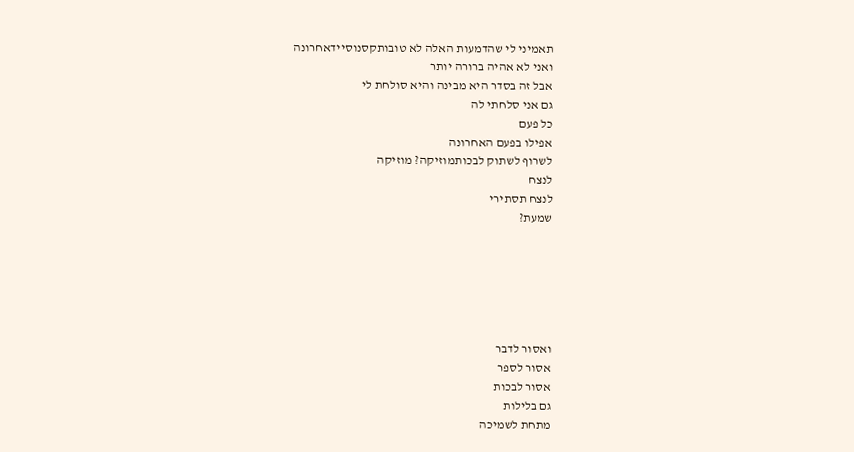תאמיני לי שהדמעות האלה לא טובותקסנוסיידאחרונה
ואני לא אהיה ברורה יותר
אבל זה בסדר היא מבינה והיא סולחת לי
גם אני סלחתי לה
כל פעם
אפילו בפעם האחרונה
לשרוף לשתוק לבכותמוזיקה? מוזיקה
לנצח
לנצח תסתירי
שמעת?






ואסור לדבר
אסור לספר
אסור לבכות
גם בלילות
מתחת לשמיכה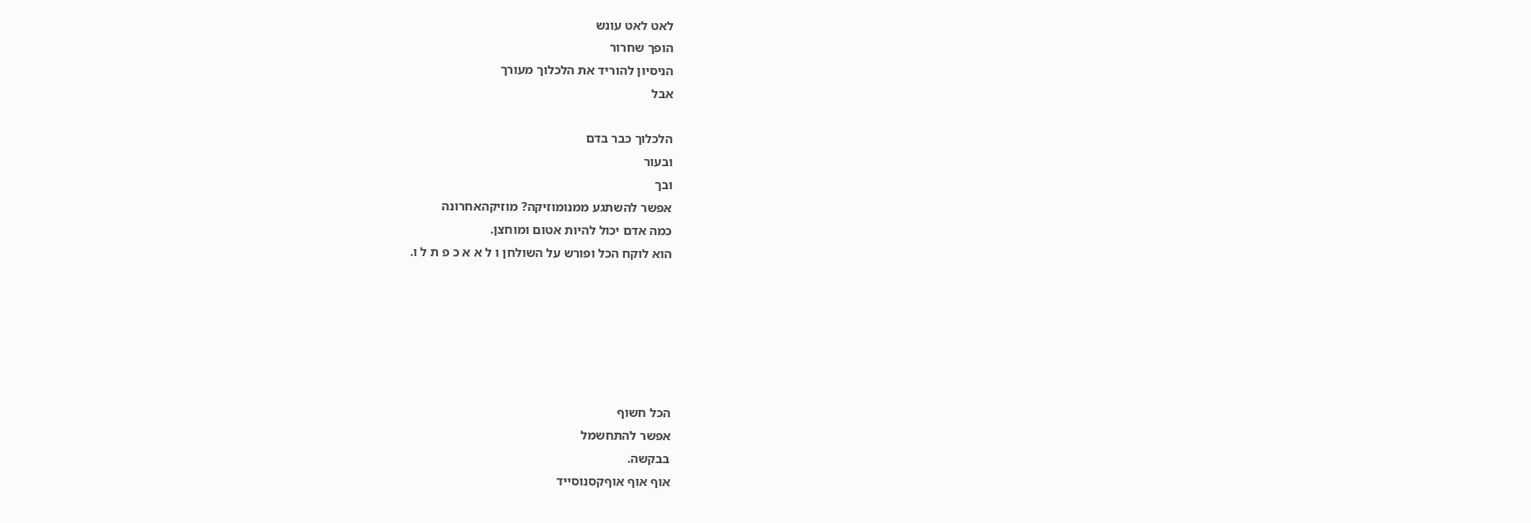לאט לאט עונש
הופך שחרור
הניסיון להוריד את הלכלוך מעורך
אבל

הלכלוך כבר בדם
ובעור
ובך
אפשר להשתגע ממנומוזיקה? מוזיקהאחרונה
כמה אדם יכול להיות אטום ומוחצן.
הוא לוקח הכל ופורש על השולחן ו ל א א כ פ ת ל ו.






הכל חשוף
אפשר להתחשמל
בבקשה.
אוף אוף אוףקסנוסייד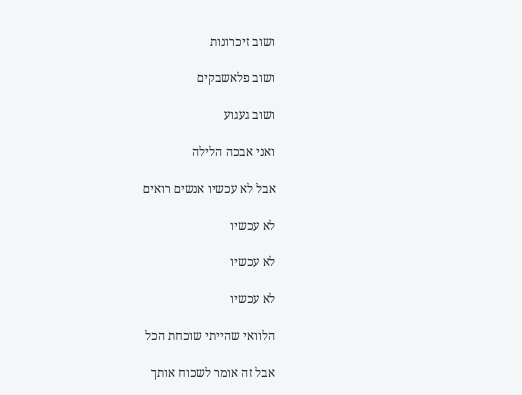ושוב זיכרונות

ושוב פלאשבקים

ושוב געגוע

ואני אבכה הלילה

אבל לא עכשיו אנשים רואים

לא עכשיו

לא עכשיו

לא עכשיו

הלוואי שהייתי שוכחת הכל

אבל זה אומר לשכוח אותך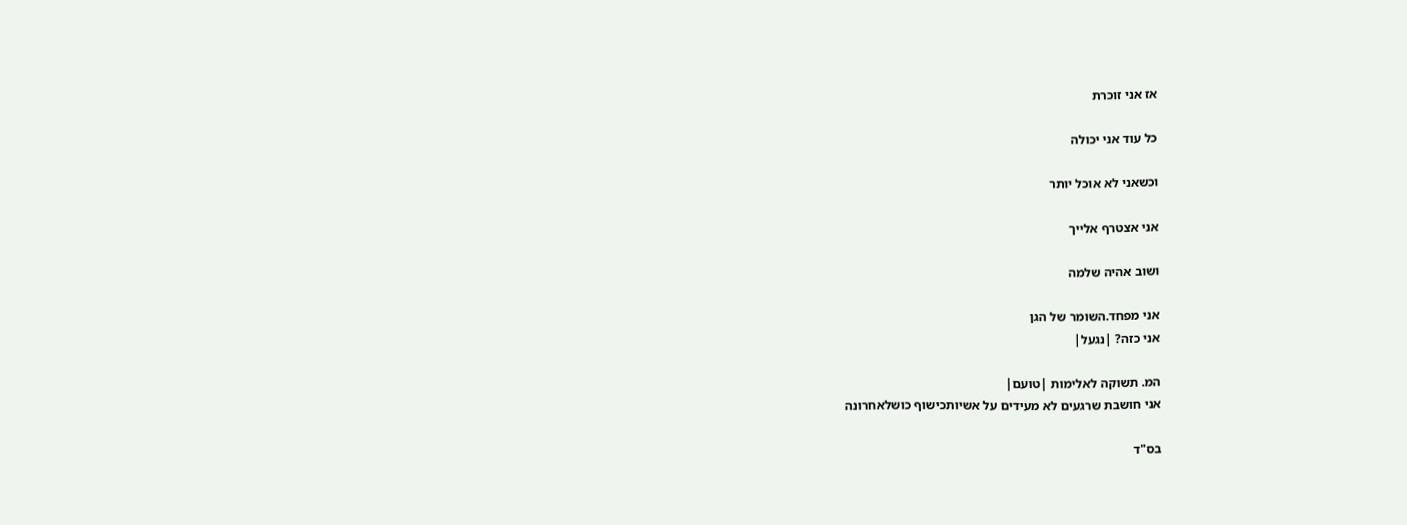אז אני זוכרת

כל עוד אני יכולה

וכשאני לא אוכל יותר

אני אצטרף אלייך

ושוב אהיה שלמה

אני מפחד.השומר של הגן
אני כזה? |נגעל|

המ. תשוקה לאלימות |טועם|
אני חושבת שרגעים לא מעידים על אשיותכישוף כושלאחרונה

בס"ד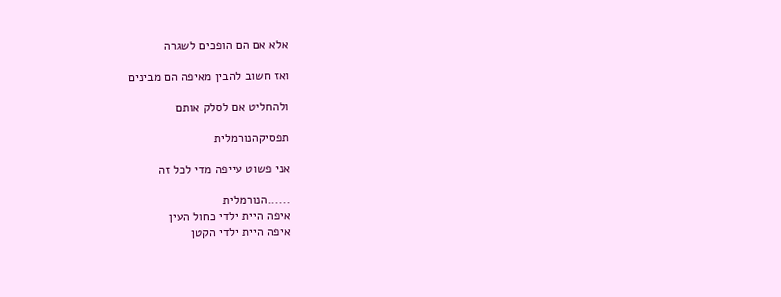אלא אם הם הופכים לשגרה

ואז חשוב להבין מאיפה הם מבינים

ולהחליט אם לסלק אותם

תפסיקהנורמלית

אני פשוט עייפה מדי לכל זה

......הנורמלית
איפה היית ילדי כחול העין
איפה היית ילדי הקטן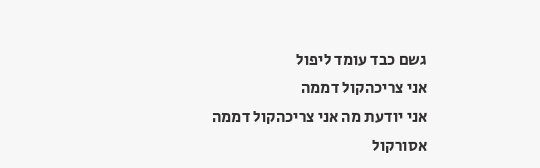גשם כבד עומד ליפול
אני צריכהקול דממה
אני יודעת מה אני צריכהקול דממה
אסורקול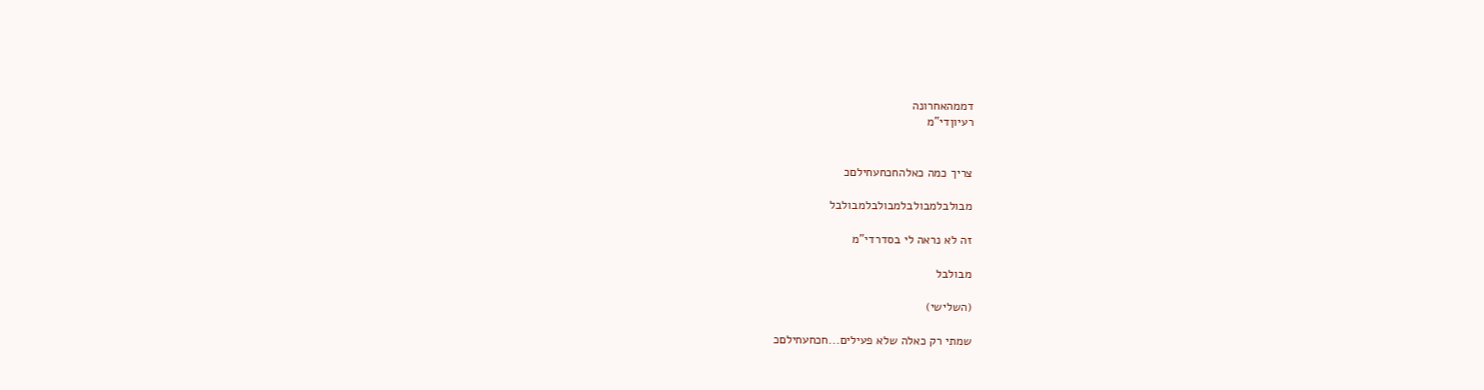דממהאחרונה
רעיוןדי"מ


צריך כמה כאלהחכחעחילםכ

מבולבלמבולבלמבולבלמבולבל

זה לא נראה לי בסדרדי"מ

מבולבל

(השלישי)

שמתי רק כאלה שלא פעילים...חכחעחילםכ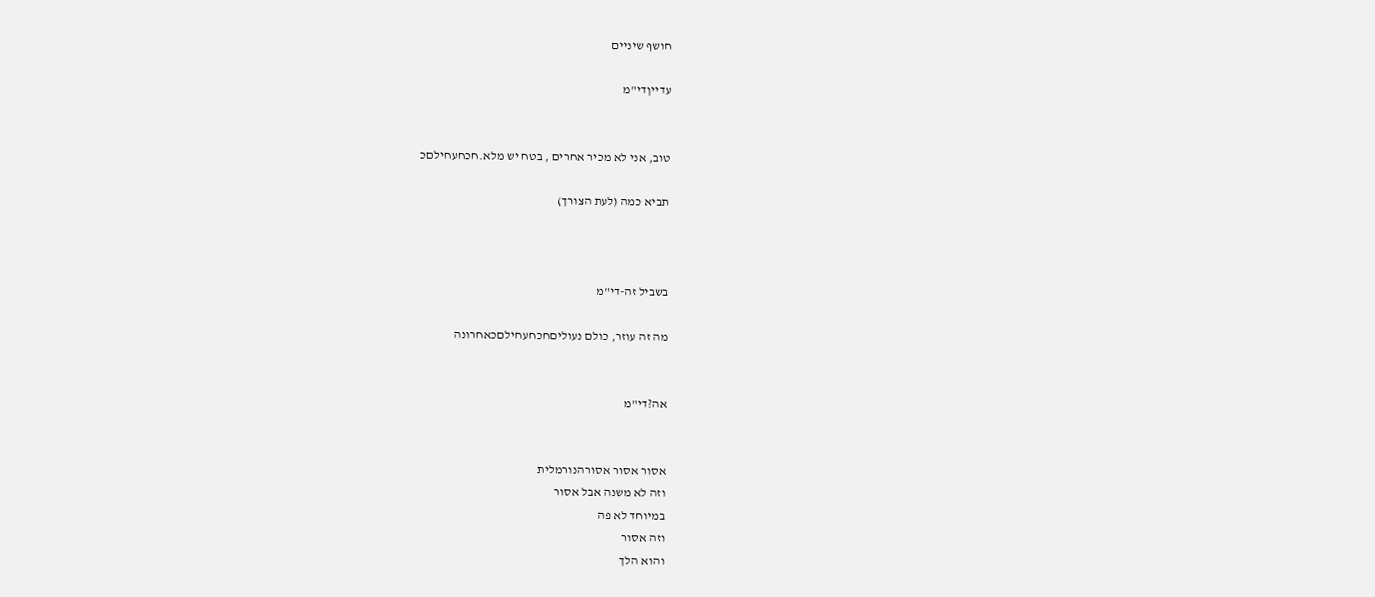חושף שיניים

עדייןדי"מ


טוב, אני לא מכיר אחרים , בטח יש מלא.חכחעחילםכ

תביא כמה (לעת הצורך)



בשביל זה-די"מ

מה זה עוזר, כולם נעוליםחכחעחילםכאחרונה


אה?די"מ


אסור אסור אסורהנורמלית
וזה לא משנה אבל אסור
במיוחד לא פה
וזה אסור
והוא הלך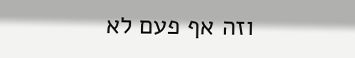וזה אף פעם לא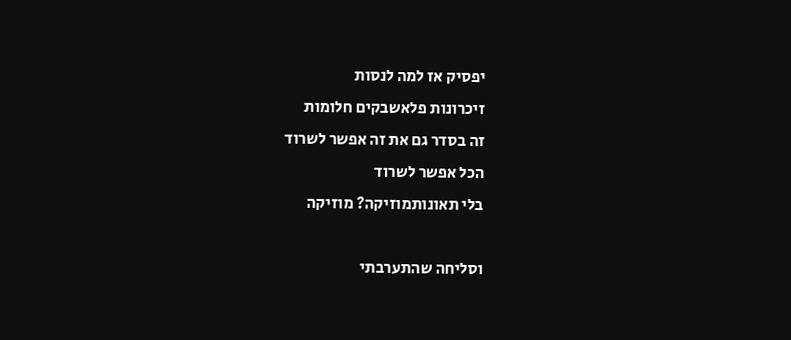יפסיק אז למה לנסות
זיכרונות פלאשבקים חלומות
זה בסדר גם את זה אפשר לשרוד
הכל אפשר לשרוד
בלי תאונותמוזיקה? מוזיקה

וסליחה שהתערבתי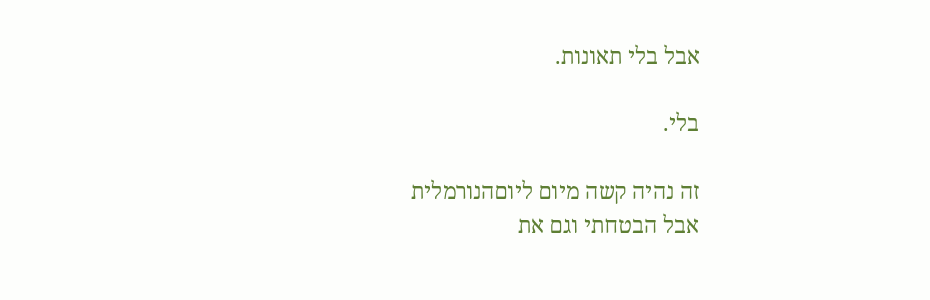אבל בלי תאונות.

בלי.

זה נהיה קשה מיום ליוםהנורמלית
אבל הבטחתי וגם את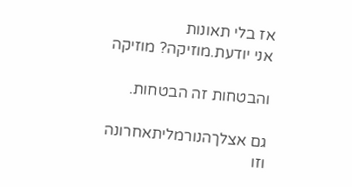אז בלי תאונות
אני יודעת.מוזיקה? מוזיקה

והבטחות זה הבטחות.

גם אצלךהנורמליתאחרונה
וזו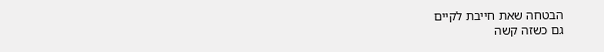הבטחה שאת חייבת לקיים
גם כשזה קשה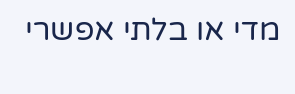מדי או בלתי אפשרי